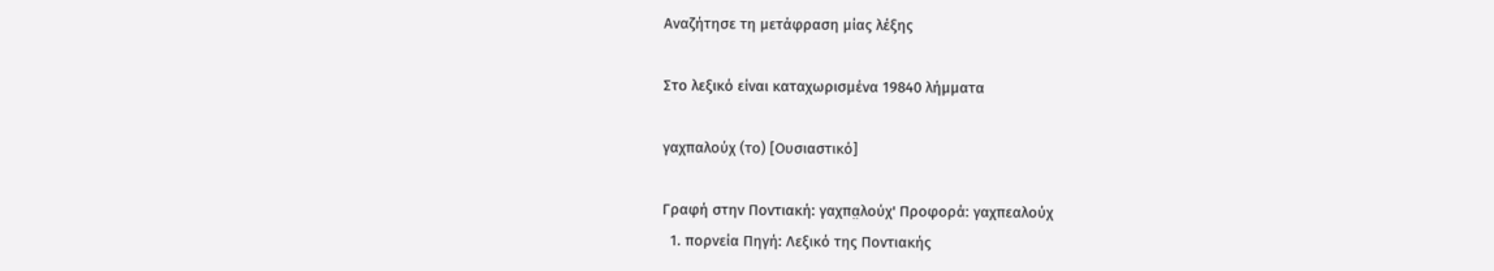Αναζήτησε τη μετάφραση μίας λέξης

Στο λεξικό είναι καταχωρισμένα 19840 λήμματα

γαχπαλούχ (το) [Ουσιαστικό]

Γραφή στην Ποντιακή: γαχπα̤λούχ' Προφορά: γαχπεαλούχ
  1. πορνεία Πηγή: Λεξικό της Ποντιακής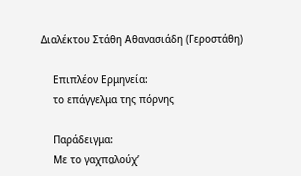Διαλέκτου Στάθη Αθανασιάδη (Γεροστάθη)

    Επιπλέον Ερμηνεία:
    το επάγγελμα της πόρνης

    Παράδειγμα:
    Με το γαχπα̤λούχ’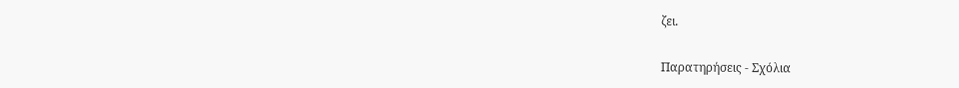ζει.

Παρατηρήσεις - Σχόλια